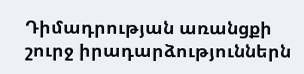Դիմադրության առանցքի շուրջ իրադարձություններն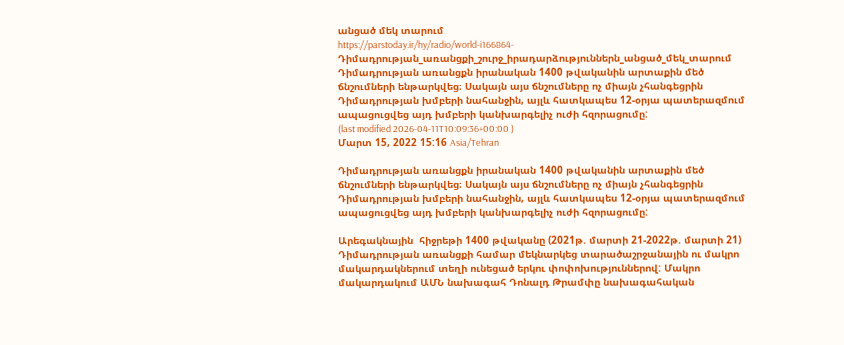անցած մեկ տարում
https://parstoday.ir/hy/radio/world-i166864-Դիմադրության_առանցքի_շուրջ_իրադարձություններն_անցած_մեկ_տարում
Դիմադրության առանցքն իրանական 1400 թվականին արտաքին մեծ ճնշումների ենթարկվեց։ Սակայն այս ճնշումները ոչ միայն չհանգեցրին Դիմադրության խմբերի նահանջին, այլև հատկապես 12-օրյա պատերազմում ապացուցվեց այդ խմբերի կանխարգելիչ ուժի հզորացումը:
(last modified 2026-04-11T10:09:36+00:00 )
Մարտ 15, 2022 15:16 Asia/Tehran

Դիմադրության առանցքն իրանական 1400 թվականին արտաքին մեծ ճնշումների ենթարկվեց։ Սակայն այս ճնշումները ոչ միայն չհանգեցրին Դիմադրության խմբերի նահանջին, այլև հատկապես 12-օրյա պատերազմում ապացուցվեց այդ խմբերի կանխարգելիչ ուժի հզորացումը:

Արեգակնային  հիջրեթի 1400 թվականը (2021թ. մարտի 21-2022թ. մարտի 21) Դիմադրության առանցքի համար մեկնարկեց տարածաշրջանային ու մակրո մակարդակներում տեղի ունեցած երկու փոփոխություններով: Մակրո մակարդակում ԱՄՆ նախագահ Դոնալդ Թրամփը նախագահական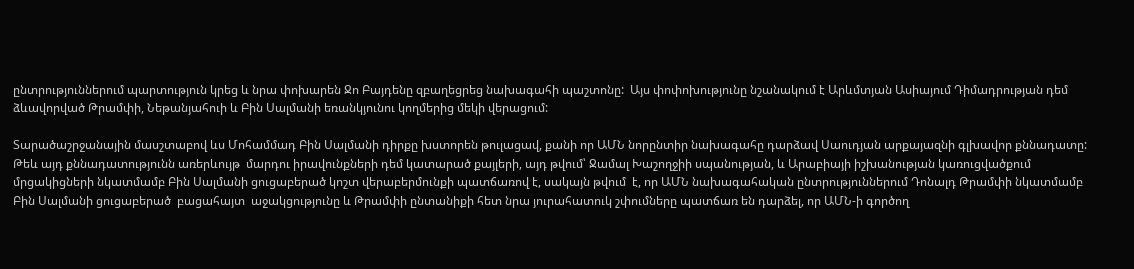ընտրություններում պարտություն կրեց և նրա փոխարեն Ջո Բայդենը զբաղեցրեց նախագահի պաշտոնը:  Այս փոփոխությունը նշանակում է Արևմտյան Ասիայում Դիմադրության դեմ ձևավորված Թրամփի, Նեթանյահուի և Բին Սալմանի եռանկյունու կողմերից մեկի վերացում:

Տարածաշրջանային մասշտաբով ևս Մոհամմադ Բին Սալմանի դիրքը խստորեն թուլացավ, քանի որ ԱՄՆ նորընտիր նախագահը դարձավ Սաուդյան արքայազնի գլխավոր քննադատը: Թեև այդ քննադատությունն առերևույթ  մարդու իրավունքների դեմ կատարած քայլերի, այդ թվում՝ Ջամալ Խաշողջիի սպանության, և Արաբիայի իշխանության կառուցվածքում մրցակիցների նկատմամբ Բին Սալմանի ցուցաբերած կոշտ վերաբերմունքի պատճառով է, սակայն թվում  է, որ ԱՄՆ նախագահական ընտրություններում Դոնալդ Թրամփի նկատմամբ Բին Սալմանի ցուցաբերած  բացահայտ  աջակցությունը և Թրամփի ընտանիքի հետ նրա յուրահատուկ շփումները պատճառ են դարձել, որ ԱՄՆ-ի գործող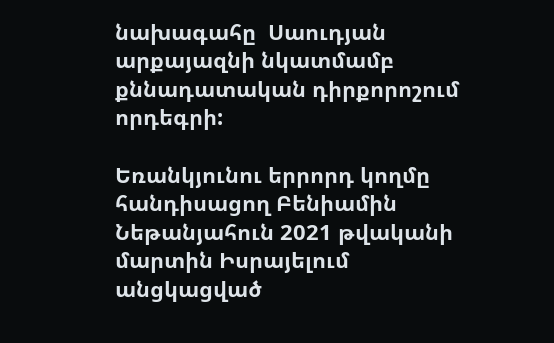նախագահը  Սաուդյան արքայազնի նկատմամբ քննադատական դիրքորոշում որդեգրի:

Եռանկյունու երրորդ կողմը հանդիսացող Բենիամին Նեթանյահուն 2021 թվականի մարտին Իսրայելում անցկացված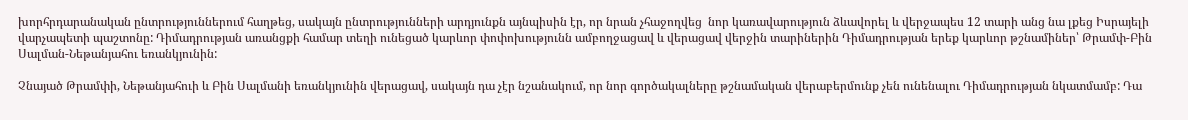խորհրդարանական ընտրություններում հաղթեց, սակայն ընտրությունների արդյունքն այնպիսին էր, որ նրան չհաջողվեց  նոր կառավարություն ձևավորել և վերջապես 12 տարի անց նա լքեց Իսրայելի վարչապետի պաշտոնը: Դիմադրության առանցքի համար տեղի ունեցած կարևոր փոփոխությունն ամբողջացավ և վերացավ վերջին տարիներին Դիմադրության երեք կարևոր թշնամիներ՝ Թրամփ-Բին Սալման-Նեթանյահու եռանկյունին:

Չնայած Թրամփի, Նեթանյահուի և Բին Սալմանի եռանկյունին վերացավ, սակայն դա չէր նշանակում, որ նոր գործակալները թշնամական վերաբերմունք չեն ունենալու Դիմադրության նկատմամբ: Դա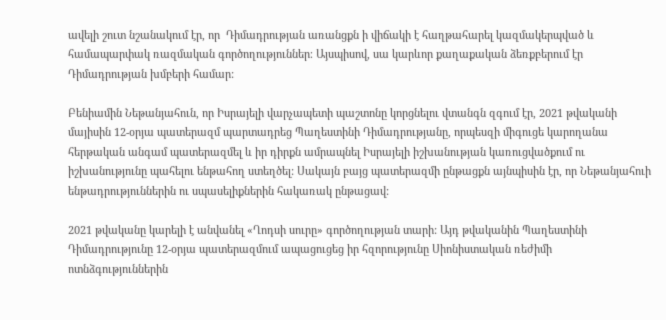ավելի շուտ նշանակում էր, որ  Դիմադրության առանցքն ի վիճակի է հաղթահարել կազմակերպված և համապարփակ ռազմական գործողություններ։ Այսպիսով, սա կարևոր քաղաքական ձեռքբերում էր Դիմադրության խմբերի համար:

Բենիամին Նեթանյահուն, որ Իսրայելի վարչապետի պաշտոնը կորցնելու վտանգն զգում էր, 2021 թվականի մայիսին 12-օրյա պատերազմ պարտադրեց Պաղեստինի Դիմադրությանը, որպեսզի միգուցե կարողանա հերթական անգամ պատերազմել և իր դիրքն ամրապնել Իսրայելի իշխանության կառուցվածքում ու իշխանությունը պահելու ենթահող ստեղծել: Սակայն բայց պատերազմի ընթացքն այնպիսին էր, որ Նեթանյահուի ենթադրություններին ու սպասելիքներին հակառակ ընթացավ:

2021 թվականը կարելի է անվանել «Ղոդսի սուրը» գործողության տարի: Այդ թվականին Պաղեստինի Դիմադրությունը 12-օրյա պատերազմում ապացուցեց իր հզորությունը Սիոնիստական ռեժիմի ոտնձգություններին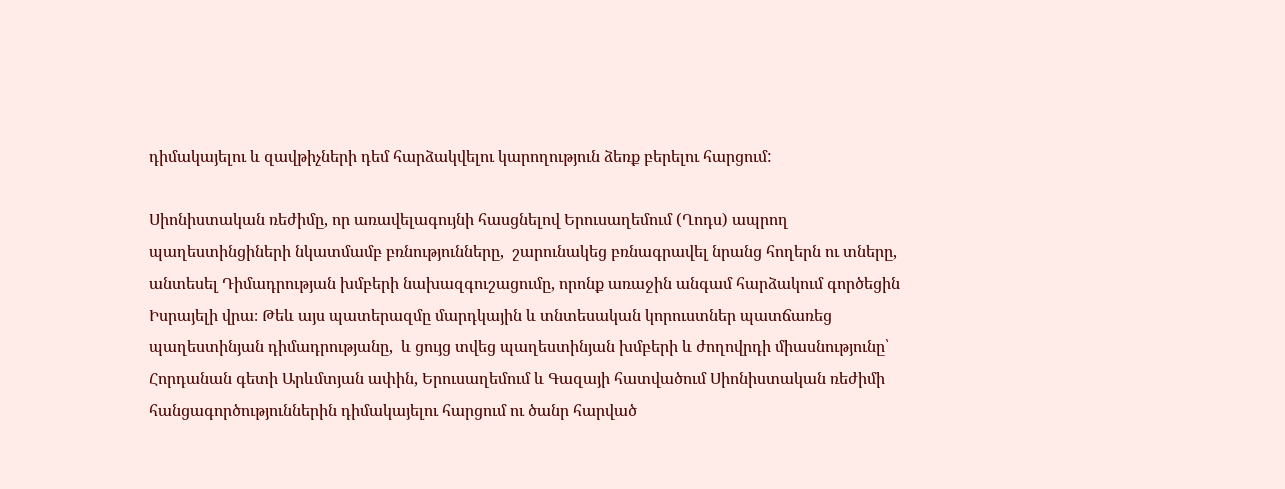դիմակայելու և զավթիչների դեմ հարձակվելու կարողություն ձեռք բերելու հարցում:

Սիոնիստական ռեժիմը, որ առավելագույնի հասցնելով Երուսաղեմում (Ղոդս) ապրող պաղեստինցիների նկատմամբ բռնությունները,  շարունակեց բռնագրավել նրանց հողերն ու տները, անտեսել Դիմադրության խմբերի նախազգուշացումը, որոնք առաջին անգամ հարձակում գործեցին Իսրայելի վրա։ Թեև այս պատերազմը մարդկային և տնտեսական կորուստներ պատճառեց պաղեստինյան դիմադրությանը,  և ցույց տվեց պաղեստինյան խմբերի և ժողովրդի միասնությունը՝  Հորդանան գետի Արևմտյան ափին, Երուսաղեմում և Գազայի հատվածում Սիոնիստական ռեժիմի հանցագործություններին դիմակայելու հարցում ու ծանր հարված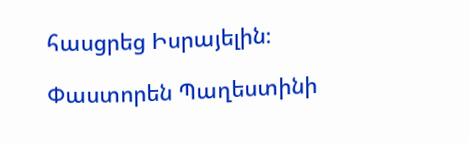հասցրեց Իսրայելին։

Փաստորեն Պաղեստինի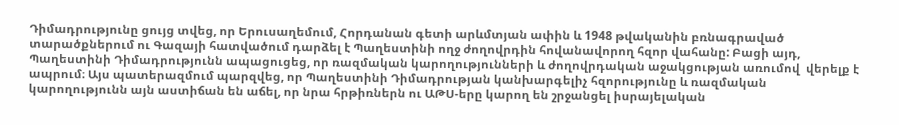Դիմադրությունը ցույց տվեց, որ Երուսաղեմում, Հորդանան գետի արևմտյան ափին և 1948 թվականին բռնագրաված տարածքներում ու Գազայի հատվածում դարձել է Պաղեստինի ողջ ժողովրդին հովանավորող հզոր վահանը: Բացի այդ, Պաղեստինի Դիմադրությունն ապացուցեց, որ ռազմական կարողությունների և ժողովրդական աջակցության առումով  վերելք է ապրում։ Այս պատերազմում պարզվեց, որ Պաղեստինի Դիմադրության կանխարգելիչ հզորությունը և ռազմական կարողությունն այն աստիճան են աճել, որ նրա հրթիռներն ու ԱԹՍ-երը կարող են շրջանցել իսրայելական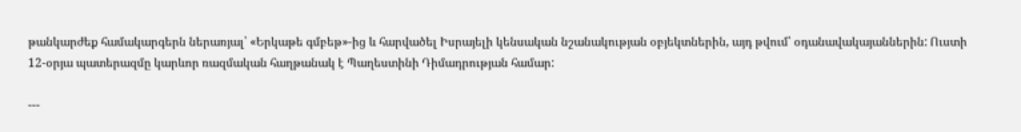թանկարժեք համակարգերն ներառյալ՝ «Երկաթե գմբեթ»-ից և հարվածել Իսրայելի կենսական նշանակության օբյեկտներին, այդ թվում՝ օդանավակայաններին: Ուստի  12-օրյա պատերազմը կարևոր ռազմական հաղթանակ է Պաղեստինի Դիմադրության համար:

---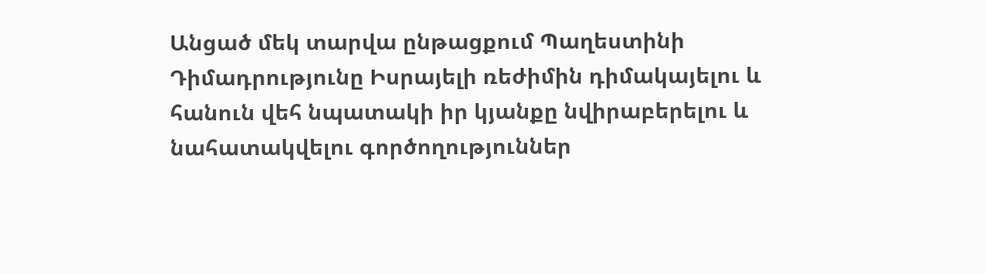Անցած մեկ տարվա ընթացքում Պաղեստինի Դիմադրությունը Իսրայելի ռեժիմին դիմակայելու և հանուն վեհ նպատակի իր կյանքը նվիրաբերելու և նահատակվելու գործողություններ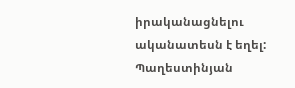իրականացնելու ականատեսն է եղել: Պաղեստինյան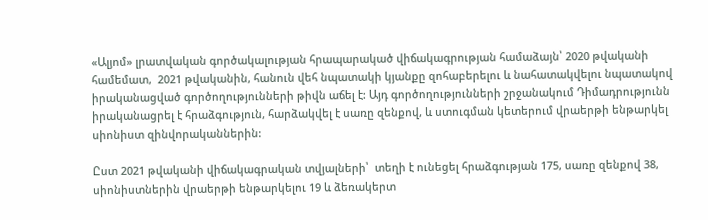«Ալյոմ» լրատվական գործակալության հրապարակած վիճակագրության համաձայն՝ 2020 թվականի համեմատ,  2021 թվականին, հանուն վեհ նպատակի կյանքը զոհաբերելու և նահատակվելու նպատակով իրականացված գործողությունների թիվն աճել է: Այդ գործողությունների շրջանակում Դիմադրությունն իրականացրել է հրաձգություն, հարձակվել է սառը զենքով, և ստուգման կետերում վրաերթի ենթարկել սիոնիստ զինվորականներին:

Ըստ 2021 թվականի վիճակագրական տվյալների՝  տեղի է ունեցել հրաձգության 175, սառը զենքով 38, սիոնիստներին վրաերթի ենթարկելու 19 և ձեռակերտ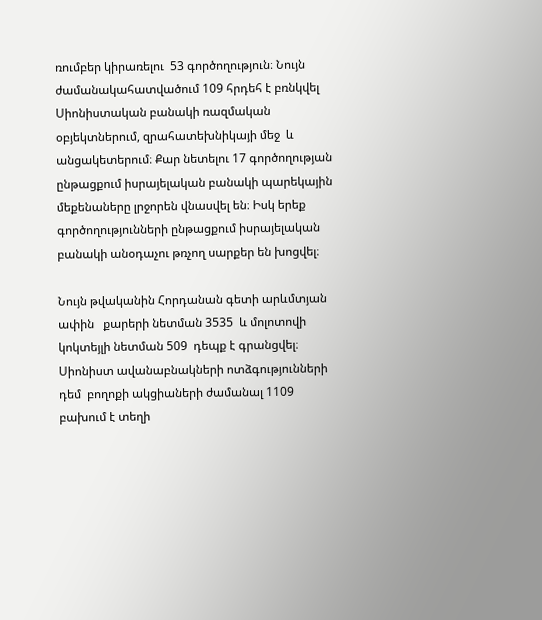ռումբեր կիրառելու  53 գործողություն։ Նույն ժամանակահատվածում 109 հրդեհ է բռնկվել Սիոնիստական բանակի ռազմական օբյեկտներում, զրահատեխնիկայի մեջ  և անցակետերում։ Քար նետելու 17 գործողության ընթացքում իսրայելական բանակի պարեկային մեքենաները լրջորեն վնասվել են։ Իսկ երեք գործողությունների ընթացքում իսրայելական բանակի անօդաչու թռչող սարքեր են խոցվել։

Նույն թվականին Հորդանան գետի արևմտյան ափին   քարերի նետման 3535  և մոլոտովի կոկտեյլի նետման 509  դեպք է գրանցվել։ Սիոնիստ ավանաբնակների ոտձգությունների դեմ  բողոքի ակցիաների ժամանալ 1109   բախում է տեղի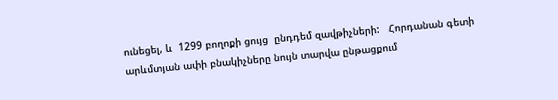ունեցել, և  1299 բողոքի ցույց  ընդդեմ զավթիչների:   Հորդանան գետի արևմտյան ափի բնակիչները նույն տարվա ընթացքում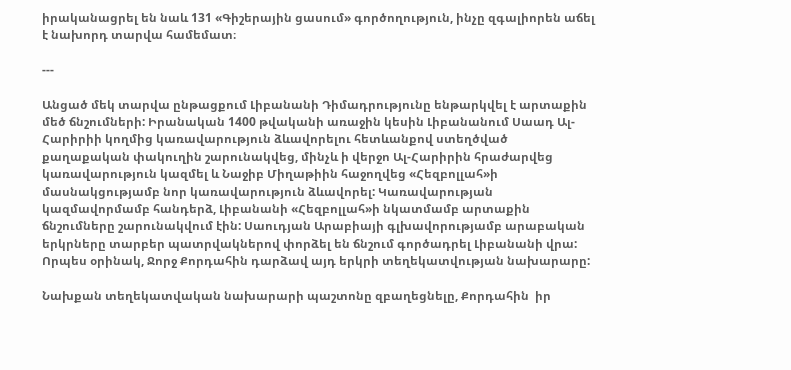իրականացրել են նաև 131 «Գիշերային ցասում» գործողություն, ինչը զգալիորեն աճել է նախորդ տարվա համեմատ։

---

Անցած մեկ տարվա ընթացքում Լիբանանի Դիմադրությունը ենթարկվել է արտաքին մեծ ճնշումների: Իրանական 1400 թվականի առաջին կեսին Լիբանանում Սաադ Ալ-Հարիրիի կողմից կառավարություն ձևավորելու հետևանքով ստեղծված քաղաքական փակուղին շարունակվեց, մինչև ի վերջո Ալ-Հարիրին հրաժարվեց կառավարություն կազմել և Նաջիբ Միղաթիին հաջողվեց «Հեզբոլլահ»ի մասնակցությամբ նոր կառավարություն ձևավորել: Կառավարության կազմավորմամբ հանդերձ, Լիբանանի «Հեզբոլլահ»ի նկատմամբ արտաքին ճնշումները շարունակվում էին: Սաուդյան Արաբիայի գլխավորությամբ արաբական երկրները տարբեր պատրվակներով փորձել են ճնշում գործադրել Լիբանանի վրա: Որպես օրինակ, Ջորջ Քորդահին դարձավ այդ երկրի տեղեկատվության նախարարը:

Նախքան տեղեկատվական նախարարի պաշտոնը զբաղեցնելը, Քորդահին  իր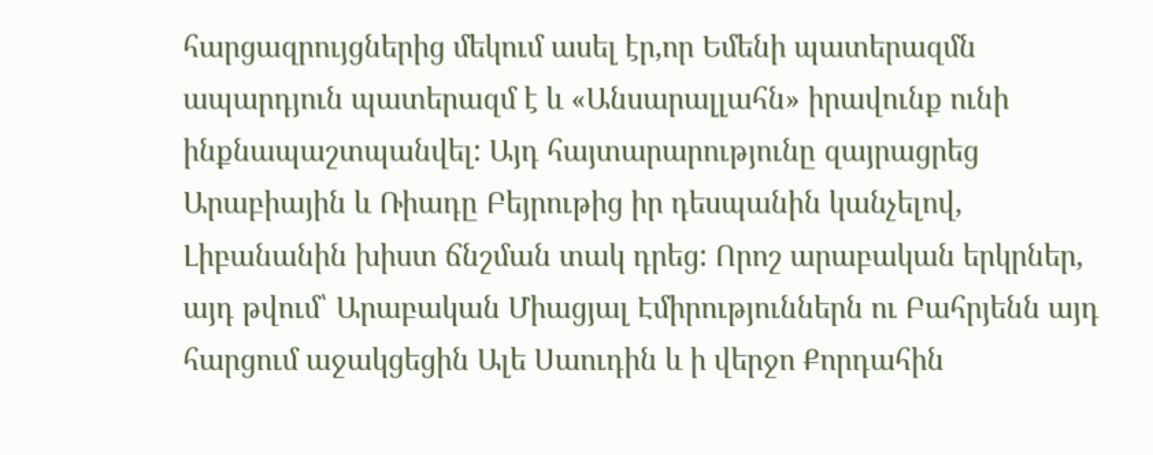հարցազրույցներից մեկում ասել էր,որ Եմենի պատերազմն ապարդյուն պատերազմ է և «Անսարալլահն» իրավունք ունի ինքնապաշտպանվել: Այդ հայտարարությունը զայրացրեց Արաբիային և Ռիադը Բեյրութից իր դեսպանին կանչելով, Լիբանանին խիստ ճնշման տակ դրեց: Որոշ արաբական երկրներ, այդ թվում՝ Արաբական Միացյալ Էմիրություններն ու Բահրյենն այդ հարցում աջակցեցին Ալե Սաուդին և ի վերջո Քորդահին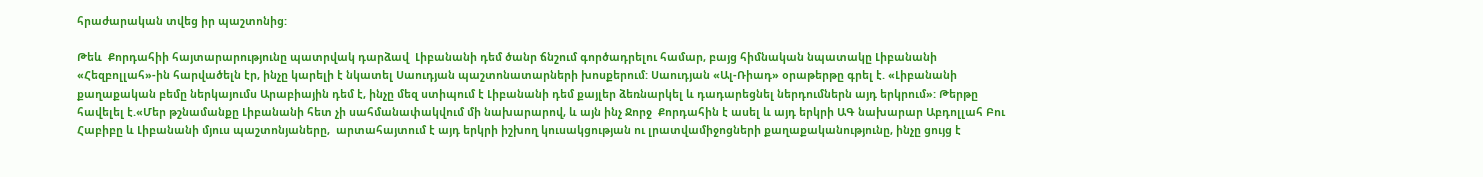հրաժարական տվեց իր պաշտոնից:

Թեև  Քորդահիի հայտարարությունը պատրվակ դարձավ  Լիբանանի դեմ ծանր ճնշում գործադրելու համար, բայց հիմնական նպատակը Լիբանանի «Հեզբոլլահ»-ին հարվածելն էր, ինչը կարելի է նկատել Սաուդյան պաշտոնատարների խոսքերում: Սաուդյան «Ալ-Ռիադ» օրաթերթը գրել է. «Լիբանանի քաղաքական բեմը ներկայումս Արաբիային դեմ է, ինչը մեզ ստիպում է Լիբանանի դեմ քայլեր ձեռնարկել և դադարեցնել ներդումներն այդ երկրում»: Թերթը հավելել է.«Մեր թշնամանքը Լիբանանի հետ չի սահմանափակվում մի նախարարով, և այն ինչ Ջորջ  Քորդահին է ասել և այդ երկրի ԱԳ նախարար Աբդոլլահ Բու Հաբիբը և Լիբանանի մյուս պաշտոնյաները,  արտահայտում է այդ երկրի իշխող կուսակցության ու լրատվամիջոցների քաղաքականությունը, ինչը ցույց է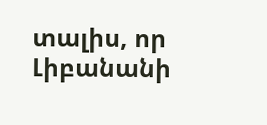տալիս, որ Լիբանանի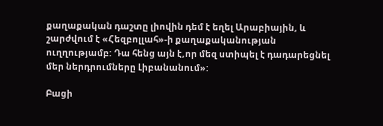քաղաքական դաշտը լիովին դեմ է եղել Արաբիային, և շարժվում է «Հեզբոլլահ»-ի քաղաքականության ուղղությամբ: Դա հենց այն է,որ մեզ ստիպել է դադարեցնել մեր ներդրումները Լիբանանում»:

Բացի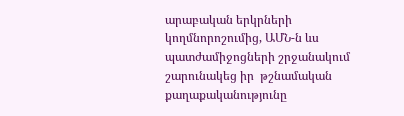արաբական երկրների կողմնորոշումից, ԱՄՆ-ն ևս պատժամիջոցների շրջանակում շարունակեց իր  թշնամական քաղաքականությունը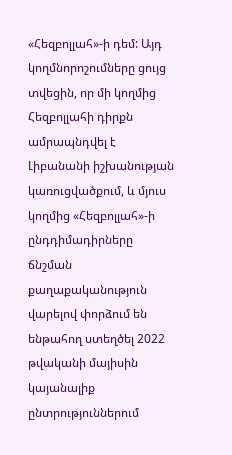«Հեզբոլլահ»-ի դեմ: Այդ կողմնորոշումները ցույց տվեցին, որ մի կողմից Հեզբոլլահի դիրքն ամրապնդվել է Լիբանանի իշխանության կառուցվածքում, և մյուս կողմից «Հեզբոլլահ»-ի ընդդիմադիրները ճնշման քաղաքականություն վարելով փորձում են ենթահող ստեղծել 2022 թվականի մայիսին կայանալիք  ընտրություններում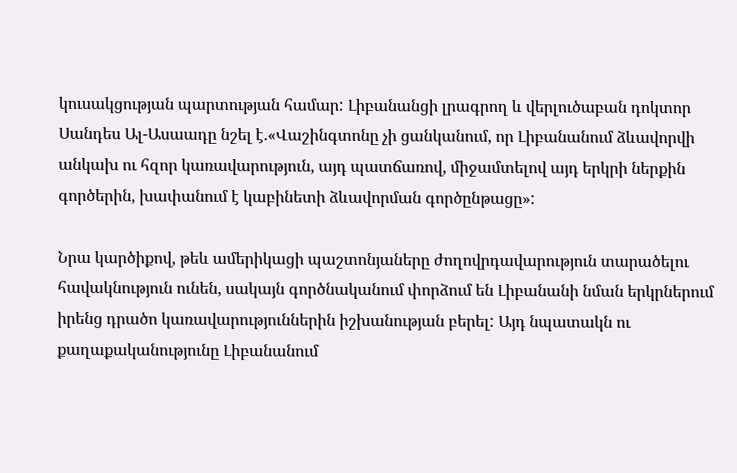կուսակցության պարտության համար: Լիբանանցի լրագրող և վերլուծաբան դոկտոր Սանդես Ալ-Ասաադը նշել է.«Վաշինգտոնը չի ցանկանում, որ Լիբանանում ձևավորվի անկախ ու հզոր կառավարություն, այդ պատճառով, միջամտելով այդ երկրի ներքին գործերին, խափանում է կաբինետի ձևավորման գործընթացը»:

Նրա կարծիքով, թեև ամերիկացի պաշտոնյաները ժողովրդավարություն տարածելու հավակնություն ունեն, սակայն գործնականում փորձում են Լիբանանի նման երկրներում իրենց դրածո կառավարություններին իշխանության բերել: Այդ նպատակն ու քաղաքականությունը Լիբանանում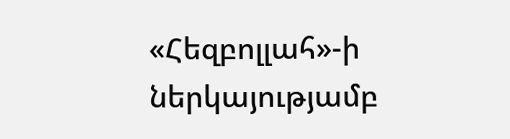«Հեզբոլլահ»-ի ներկայությամբ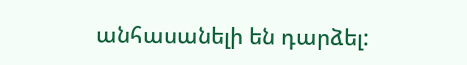անհասանելի են դարձել: